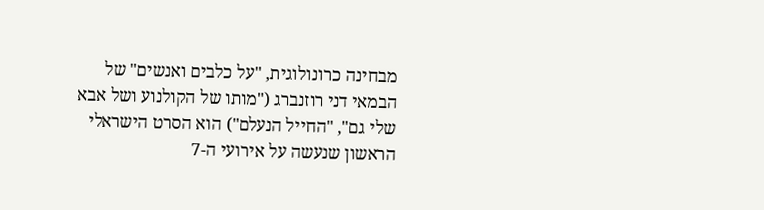מבחינה כרונולוגית, "על כלבים ואנשים" של הבמאי דני רוזנברג ("מותו של הקולנוע ושל אבא שלי גם", "החייל הנעלם") הוא הסרט הישראלי הראשון שנעשה על אירועי ה-7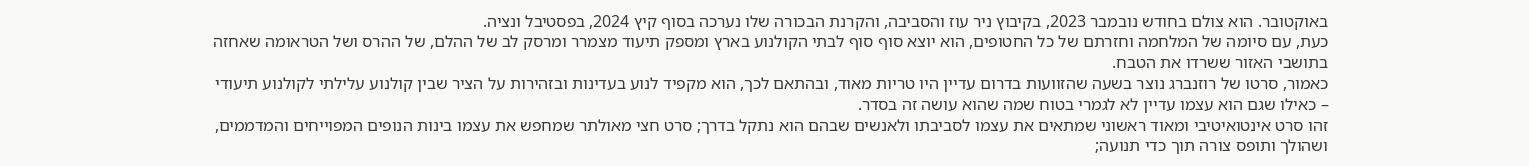באוקטובר. הוא צולם בחודש נובמבר 2023, בקיבוץ ניר עוז והסביבה, והקרנת הבכורה שלו נערכה בסוף קיץ 2024, בפסטיבל ונציה.
כעת, עם סיומה של המלחמה וחזרתם של כל החטופים, הוא יוצא סוף סוף לבתי הקולנוע בארץ ומספק תיעוד מצמרר ומרסק לב של ההלם, של ההרס ושל הטראומה שאחזה בתושבי האזור ששרדו את הטבח.
כאמור, סרטו של רוזנברג נוצר בשעה שהזוועות בדרום עדיין היו טריות מאוד, ובהתאם לכך, הוא מקפיד לנוע בעדינות ובזהירות על הציר שבין קולנוע עלילתי לקולנוע תיעודי – כאילו שגם הוא עצמו עדיין לא לגמרי בטוח שמה שהוא עושה זה בסדר.
זהו סרט אינטואיטיבי ומאוד ראשוני שמתאים את עצמו לסביבתו ולאנשים שבהם הוא נתקל בדרך; סרט חצי מאולתר שמחפש את עצמו בינות הנופים המפוייחים והמדממים, ושהולך ותופס צורה תוך כדי תנועה;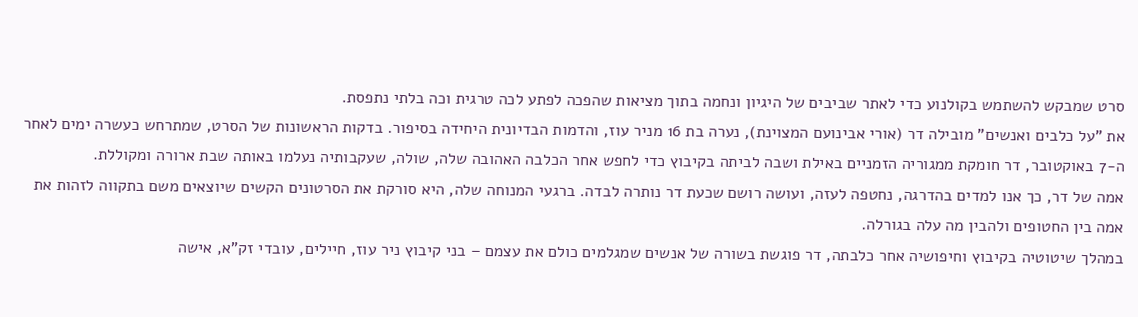סרט שמבקש להשתמש בקולנוע כדי לאתר שביבים של היגיון ונחמה בתוך מציאות שהפכה לפתע לכה טרגית וכה בלתי נתפסת.
את "על כלבים ואנשים" מובילה דר (אורי אבינועם המצוינת), נערה בת 16 מניר עוז, והדמות הבדיונית היחידה בסיפור. בדקות הראשונות של הסרט, שמתרחש כעשרה ימים לאחר ה-7 באוקטובר, דר חומקת ממגוריה הזמניים באילת ושבה לביתה בקיבוץ כדי לחפש אחר הכלבה האהובה שלה, שולה, שעקבותיה נעלמו באותה שבת ארורה ומקוללת.
אמה של דר, כך אנו למדים בהדרגה, נחטפה לעזה, ועושה רושם שכעת דר נותרה לבדה. ברגעי המנוחה שלה, היא סורקת את הסרטונים הקשים שיוצאים משם בתקווה לזהות את אמה בין החטופים ולהבין מה עלה בגורלה.
במהלך שיטוטיה בקיבוץ וחיפושיה אחר כלבתה, דר פוגשת בשורה של אנשים שמגלמים כולם את עצמם – בני קיבוץ ניר עוז, חיילים, עובדי זק"א, אישה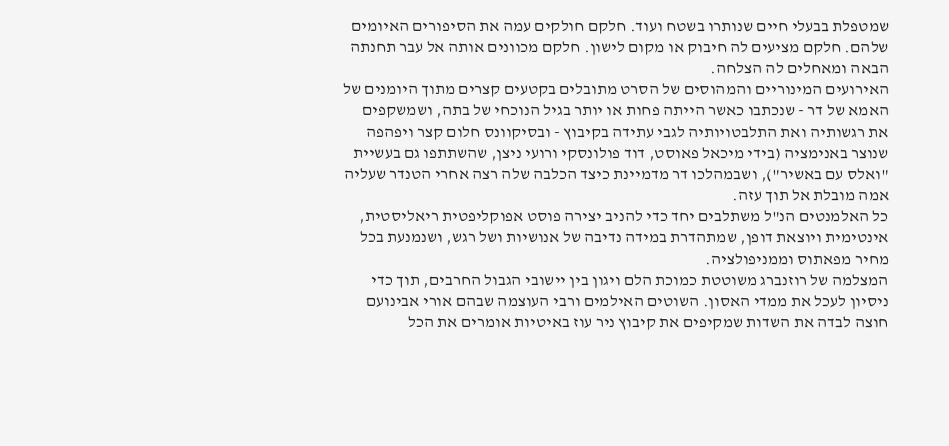שמטפלת בבעלי חיים שנותרו בשטח ועוד. חלקם חולקים עמה את הסיפורים האיומים שלהם. חלקם מציעים לה חיבוק או מקום לישון. חלקם מכוונים אותה אל עבר תחנתה הבאה ומאחלים לה הצלחה.
האירועים המינוריים והמהוסים של הסרט מתובלים בקטעים קצרים מתוך היומנים של האמא של דר - שנכתבו כאשר הייתה פחות או יותר בגיל הנוכחי של בתה, ושמשקפים את רגשותיה ואת התלבטויותיה לגבי עתידה בקיבוץ - ובסיקוונס חלום קצר ויפהפה שנוצר באנימציה (בידי מיכאל פאוסט, דוד פולונסקי ורועי ניצן, שהשתתפו גם בעשיית "ואלס עם באשיר"), ושבמהלכו דר מדמיינת כיצד הכלבה שלה רצה אחרי הטנדר שעליה אמה מובלת אל תוך עזה.
כל האלמנטים הנ"ל משתלבים יחד כדי להניב יצירה פוסט אפוקליפטית ריאליסטית, אינטימית ויוצאת דופן, שמתהדרת במידה נדיבה של אנושיות ושל רגש, ושנמנעת בכל מחיר מפאתוס וממניפולציה.
המצלמה של רוזנברג משוטטת כמוכת הלם ויגון בין יישובי הגבול החרבים, תוך כדי ניסיון לעכל את ממדי האסון. השוטים האילמים ורבי העוצמה שבהם אורי אבינועם חוצה לבדה את השדות שמקיפים את קיבוץ ניר עוז באיטיות אומרים את הכל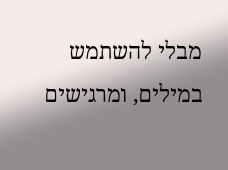מבלי להשתמש במילים, ומרגישים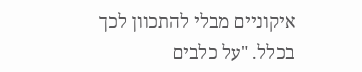איקוניים מבלי להתכוון לכך בכלל. "על כלבים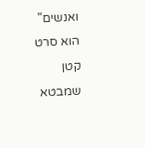ואנשים" הוא סרט קטן שמבטא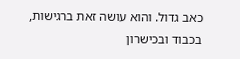כאב גדול. והוא עושה זאת ברגישות, בכבוד ובכישרון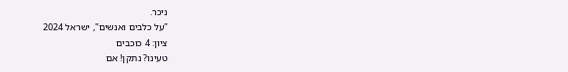ניכר.
"על כלבים ואנשים", ישראל 2024
ציון: 4 כוכבים
טעינו? נתקן! אם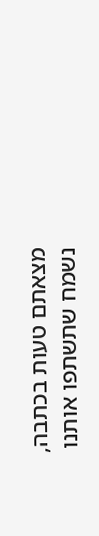מצאתם טעות בכתבה, נשמח שתשתפו אותנו